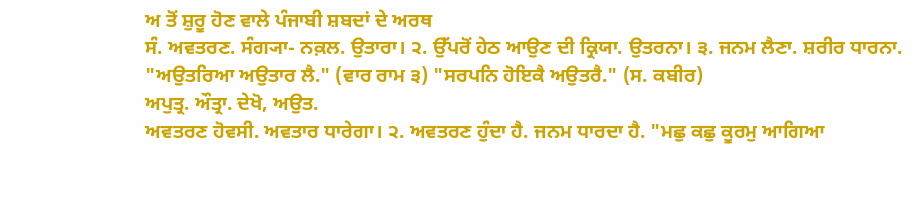ਅ ਤੋਂ ਸ਼ੁਰੂ ਹੋਣ ਵਾਲੇ ਪੰਜਾਬੀ ਸ਼ਬਦਾਂ ਦੇ ਅਰਥ
ਸੰ. ਅਵਤਰਣ. ਸੰਗ੍ਯਾ- ਨਕ਼ਲ. ਉਤਾਰਾ। ੨. ਉੱਪਰੋਂ ਹੇਠ ਆਉਣ ਦੀ ਕ੍ਰਿਯਾ. ਉਤਰਨਾ। ੩. ਜਨਮ ਲੈਣਾ. ਸ਼ਰੀਰ ਧਾਰਨਾ. "ਅਉਤਰਿਆ ਅਉਤਾਰ ਲੈ." (ਵਾਰ ਰਾਮ ੩) "ਸਰਪਨਿ ਹੋਇਕੈ ਅਉਤਰੈ." (ਸ. ਕਬੀਰ)
ਅਪੁਤ੍ਰ. ਔਤ੍ਰਾ. ਦੇਖੋ, ਅਉਤ.
ਅਵਤਰਣ ਹੋਵਸੀ. ਅਵਤਾਰ ਧਾਰੇਗਾ। ੨. ਅਵਤਰਣ ਹੁੰਦਾ ਹੈ. ਜਨਮ ਧਾਰਦਾ ਹੈ. "ਮਛੁ ਕਛੁ ਕੂਰਮੁ ਆਗਿਆ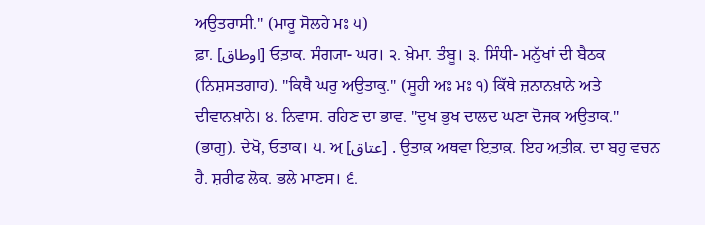ਅਉਤਰਾਸੀ." (ਮਾਰੂ ਸੋਲਹੇ ਮਃ ੫)
ਫ਼ਾ. [اوطاق] ਓਤ਼ਾਕ. ਸੰਗ੍ਯਾ- ਘਰ। ੨. ਖ਼ੇਮਾ. ਤੰਬੂ। ੩. ਸਿੰਧੀ- ਮਨੁੱਖਾਂ ਦੀ ਬੈਠਕ (ਨਿਸ਼ਸਤਗਾਹ). "ਕਿਥੈ ਘਰੁ ਅਉਤਾਕੁ." (ਸੂਹੀ ਅਃ ਮਃ ੧) ਕਿੱਥੇ ਜ਼ਨਾਨਖ਼ਾਨੇ ਅਤੇ ਦੀਵਾਨਖ਼ਾਨੇ। ੪. ਨਿਵਾਸ. ਰਹਿਣ ਦਾ ਭਾਵ. "ਦੁਖ ਭੁਖ ਦਾਲਦ ਘਣਾ ਦੋਜਕ ਅਉਤਾਕ." (ਭਾਗੁ). ਦੇਖੋ, ਓਤਾਕ। ੫. ਅ਼ [عتاق] . ਉਤਾਕ਼ ਅਥਵਾ ਇ਼ਤਾਕ਼. ਇਹ ਅ਼ਤੀਕ਼. ਦਾ ਬਹੁ ਵਚਨ ਹੈ. ਸ਼ਰੀਫ ਲੋਕ. ਭਲੇ ਮਾਣਸ। ੬.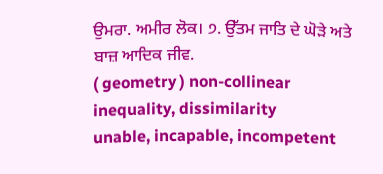ਉਮਰਾ. ਅਮੀਰ ਲੋਕ। ੭. ਉੱਤਮ ਜਾਤਿ ਦੇ ਘੋੜੇ ਅਤੇ ਬਾਜ਼ ਆਦਿਕ ਜੀਵ.
( geometry ) non-collinear
inequality, dissimilarity
unable, incapable, incompetent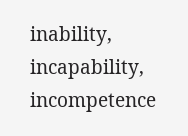inability, incapability, incompetence